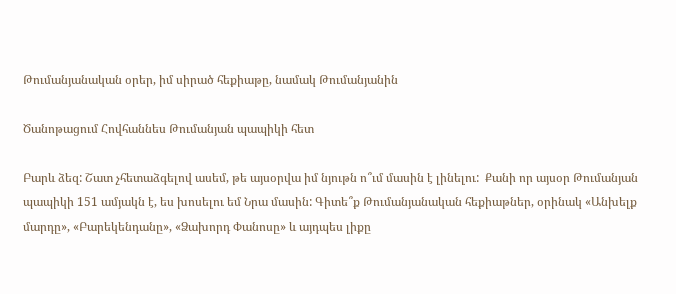Թումանյանական օրեր, իմ սիրած հեքիաթը, նամակ Թումանյանին

Ծանոթացում Հովհաննես Թումանյան պապիկի հետ

Բարև ձեզ: Շատ չհետաձգելով ասեմ, թե այսօրվա իմ նյութն ո՞ւմ մասին է լինելու:  Քանի որ այսօր Թումանյան պապիկի 151 ամյակն է, ես խոսելու եմ Նրա մասին: Գիտե՞ք Թումանյանական հեքիաթներ, օրինակ «Անխելք մարդը», «Բարեկենդանը», «Ձախորդ Փանոսը» և այդպես լիքը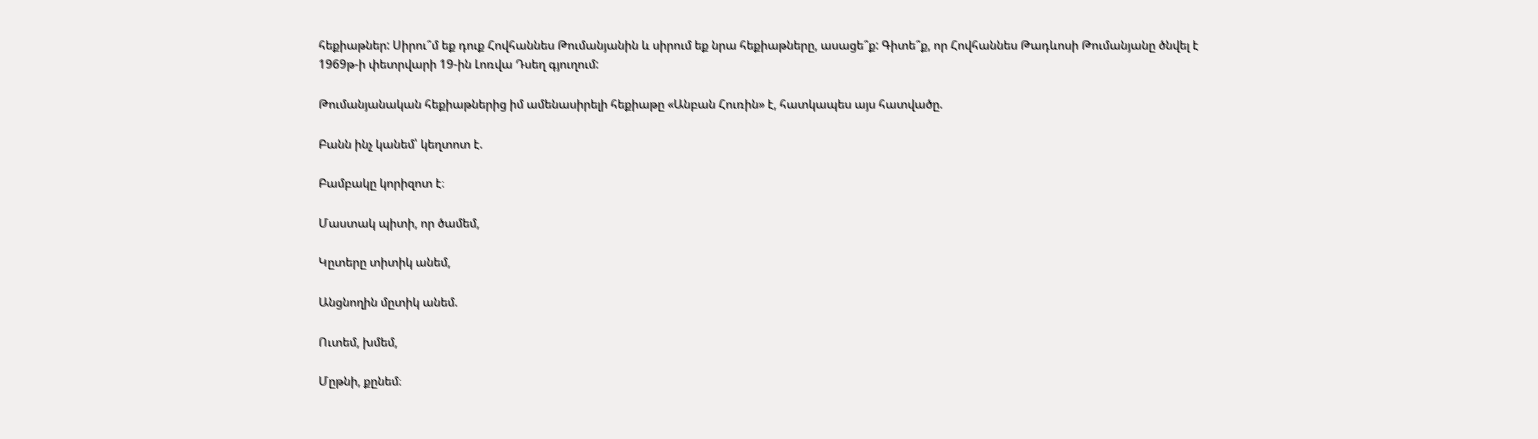հեքիաթներ: Սիրու՞մ եք դուք Հովհաննես Թումանյանին և սիրում եք նրա հեքիաթները, ասացե՞ք: Գիտե՞ք, որ Հովհաննես Թադևոսի Թումանյանը ծնվել է 1969թ-ի փետրվարի 19-ին Լոռվա Դսեղ գյուղում:

Թումանյանական հեքիաթներից իմ ամենասիրելի հեքիաթը «Անբան Հուռին» է, հատկապես այս հատվածը.

Բանն ինչ կանեմ՝ կեղտոտ է.

Բամբակը կորիզոտ է։

Մաստակ պիտի, որ ծամեմ,

Կըտերը տիտիկ անեմ,

Անցնողին մըտիկ անեմ.

Ուտեմ, խմեմ,

Մըթնի, քընեմ։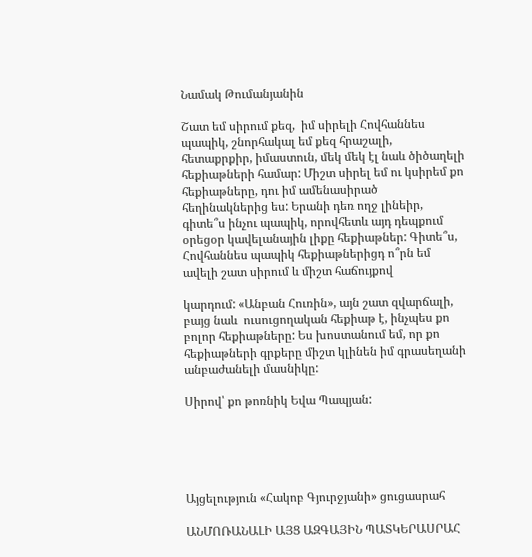Նամակ Թումանյանին

Շատ եմ սիրում քեզ,  իմ սիրելի Հովհաննես պապիկ, շնորհակալ եմ քեզ հրաշալի, հետաքրքիր, իմաստուն, մեկ մեկ էլ նաև ծիծաղելի հեքիաթների համար: Միշտ սիրել եմ ու կսիրեմ քո հեքիաթները, դու իմ ամենասիրած հեղինակներից ես: Երանի դեռ ողջ լինեիր, գիտե՞ս ինչու պապիկ, որովհետև այդ դեպքում օրեցօր կավելանային լիքը հեքիաթներ: Գիտե՞ս, Հովհաննես պապիկ հեքիաթներիցդ ո՞րն եմ ավելի շատ սիրում և միշտ հաճույքով

կարդում: «Անբան Հուռին», այն շատ զվարճալի, բայց նաև  ուսուցողական հեքիաթ է, ինչպես քո բոլոր հեքիաթները: Ես խոստանում եմ, որ քո հեքիաթների գրքերը միշտ կլինեն իմ գրասեղանի անբաժանելի մասնիկը:

Սիրով՝ քո թոռնիկ Եվա Պապյան:





Այցելություն «Հակոբ Գյուրջյանի» ցուցասրահ

ԱՆՄՈՌԱՆԱԼԻ ԱՅՑ ԱԶԳԱՅԻՆ ՊԱՏԿԵՐԱՍՐԱՀ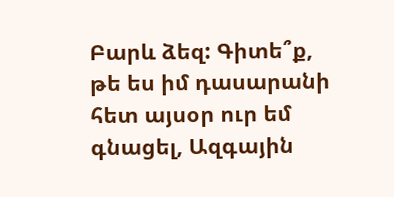Բարև ձեզ: Գիտե՞ք, թե ես իմ դասարանի հետ այսօր ուր եմ գնացել, Ազգային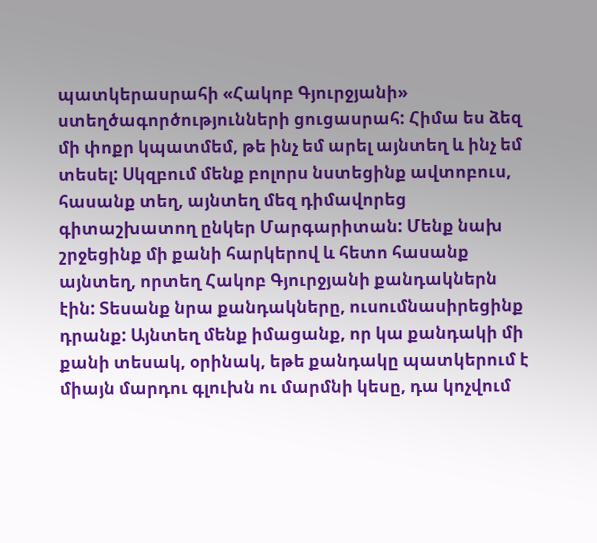պատկերասրահի «Հակոբ Գյուրջյանի» ստեղծագործությունների ցուցասրահ: Հիմա ես ձեզ մի փոքր կպատմեմ, թե ինչ եմ արել այնտեղ և ինչ եմ տեսել: Սկզբում մենք բոլորս նստեցինք ավտոբուս, հասանք տեղ, այնտեղ մեզ դիմավորեց գիտաշխատող ընկեր Մարգարիտան: Մենք նախ շրջեցինք մի քանի հարկերով և հետո հասանք այնտեղ, որտեղ Հակոբ Գյուրջյանի քանդակներն էին: Տեսանք նրա քանդակները, ուսումնասիրեցինք դրանք: Այնտեղ մենք իմացանք, որ կա քանդակի մի քանի տեսակ, օրինակ, եթե քանդակը պատկերում է միայն մարդու գլուխն ու մարմնի կեսը, դա կոչվում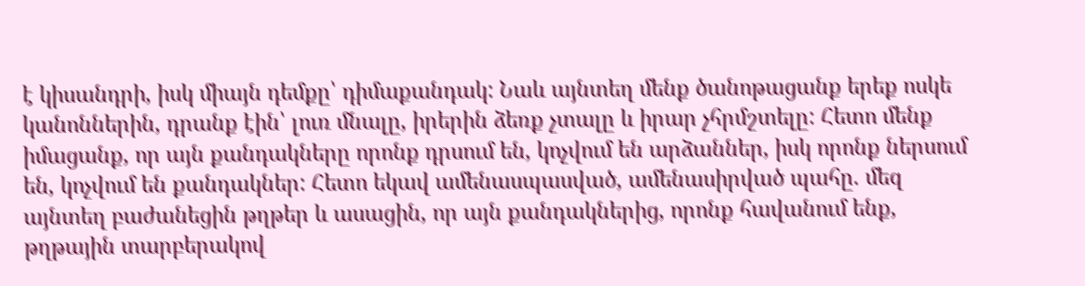է կիսանդրի, իսկ միայն դեմքը՝ դիմաքանդակ: Նաև այնտեղ մենք ծանոթացանք երեք ոսկե կանոններին, դրանք էին՝ լուռ մնալը, իրերին ձեռք չտալը և իրար չհրմշտելը: Հետո մենք իմացանք, որ այն քանդակները որոնք դրսում են, կոչվում են արձաններ, իսկ որոնք ներսում են, կոչվում են քանդակներ: Հետո եկավ ամենասպասված, ամենասիրված պահը. մեզ այնտեղ բաժանեցին թղթեր և ասացին, որ այն քանդակներից, որոնք հավանում ենք, թղթային տարբերակով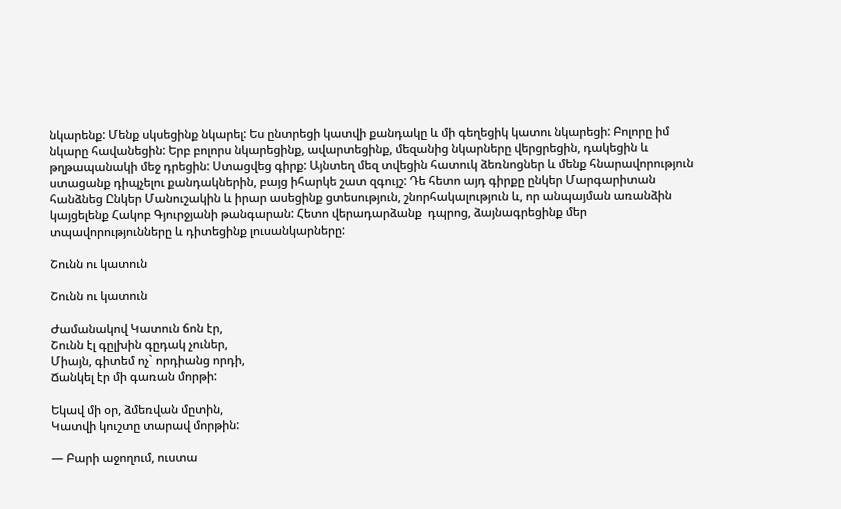նկարենք: Մենք սկսեցինք նկարել: Ես ընտրեցի կատվի քանդակը և մի գեղեցիկ կատու նկարեցի: Բոլորը իմ նկարը հավանեցին: Երբ բոլորս նկարեցինք, ավարտեցինք, մեզանից նկարները վերցրեցին, դակեցին և թղթապանակի մեջ դրեցին: Ստացվեց գիրք: Այնտեղ մեզ տվեցին հատուկ ձեռնոցներ և մենք հնարավորություն ստացանք դիպչելու քանդակներին, բայց իհարկե շատ զգույշ: Դե հետո այդ գիրքը ընկեր Մարգարիտան հանձնեց Ընկեր Մանուշակին և իրար ասեցինք ցտեսություն, շնորհակալություն և, որ անպայման առանձին կայցելենք Հակոբ Գյուրջյանի թանգարան: Հետո վերադարձանք  դպրոց, ձայնագրեցինք մեր տպավորությունները և դիտեցինք լուսանկարները:

Շունն ու կատուն

Շունն ու կատուն

Ժամանակով Կատուն ճոն էր,
Շունն էլ գըլխին գըդակ չուներ,
Միայն, գիտեմ ոչ` որդիանց որդի,
Ճանկել էր մի գառան մորթի:

Եկավ մի օր, ձմեռվան մըտին,
Կատվի կուշտը տարավ մորթին:

— Բարի աջողում, ուստա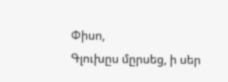Փիսո,
Գլուխըս մըրսեց, ի սեր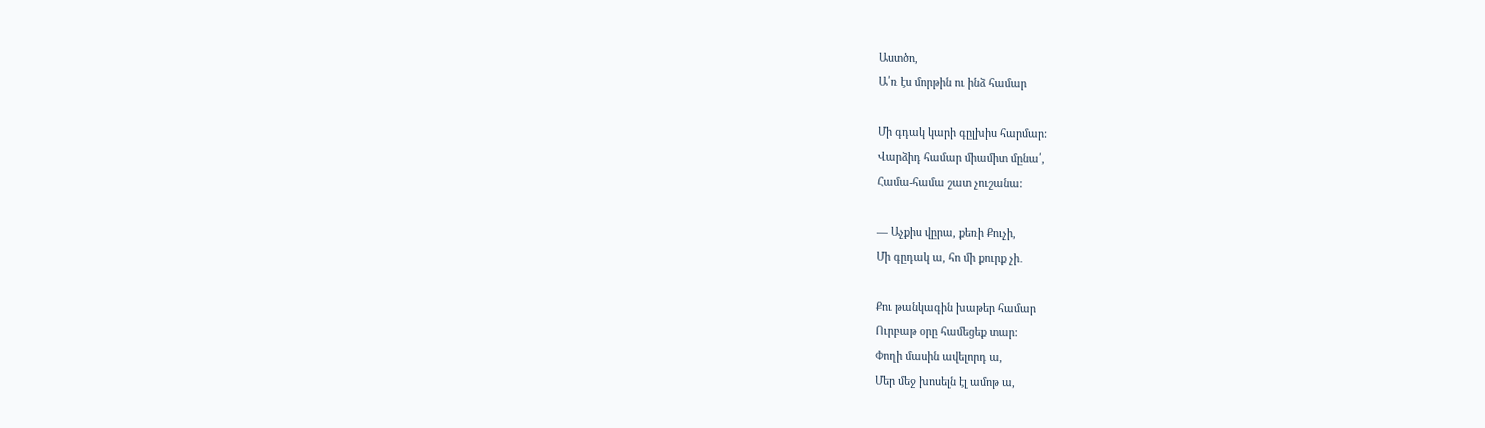Աստծո,
Ա՛ռ էս մորթին ու ինձ համար

Մի գդակ կարի գըլխիս հարմար:
Վարձիդ համար միամիտ մընա՛,
Համա-համա շատ չուշանա:

— Աչքիս վըրա, քեռի Քուչի,
Մի գըդակ ա, հո մի քուրք չի․

Քու թանկագին խաթեր համար
Ուրբաթ օրը համեցեք տար:
Փողի մասին ավելորդ ա,
Մեր մեջ խոսելն էլ ամոթ ա,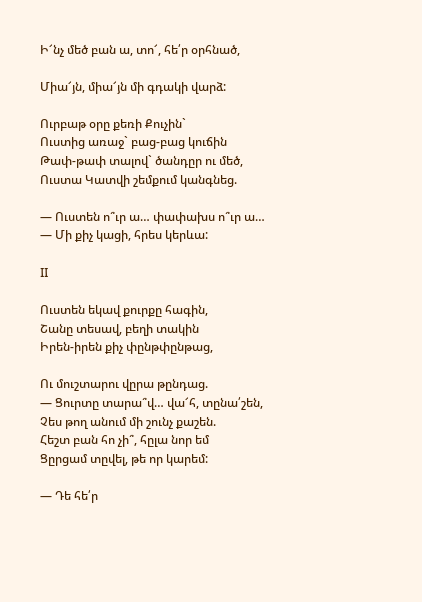Ի՜նչ մեծ բան ա, տո՜, հե՛ր օրհնած,

Միա՜յն, միա՜յն մի գդակի վարձ:

Ուրբաթ օրը քեռի Քուչին`
Ուստից առաջ` բաց-բաց կուճին
Թափ-թափ տալով` ծանդըր ու մեծ,
Ուստա Կատվի շեմքում կանգնեց.

— Ուստեն ո՞ւր ա… փափախս ո՞ւր ա…
— Մի քիչ կացի, հրես կերևա:

II

Ուստեն եկավ քուրքը հագին,
Շանը տեսավ, բեղի տակին
Իրեն-իրեն քիչ փընթփընթաց,

Ու մուշտարու վըրա թընդաց.
— Ցուրտը տարա՞վ… վա՜հ, տընա՛շեն,
Չես թող անում մի շունչ քաշեն.
Հեշտ բան հո չի՞, հըլա նոր եմ
Ցըրցամ տըվել, թե որ կարեմ:

— Դե հե՛ր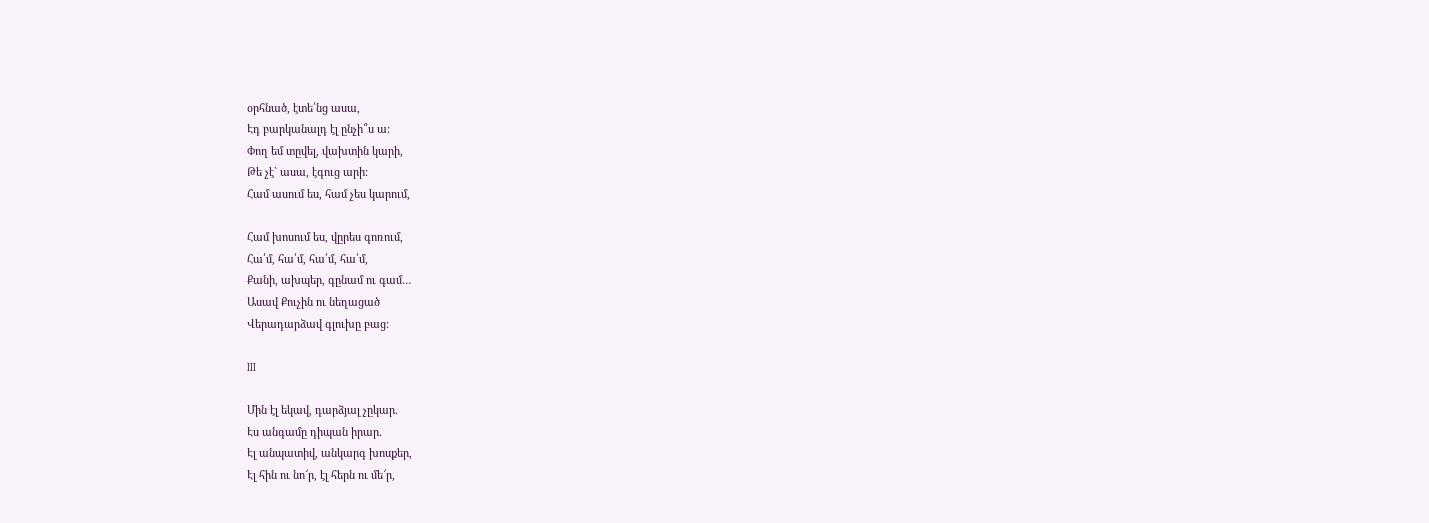օրհնած, էտե՛նց ասա,
Էդ բարկանալդ էլ ընչի՞ս ա:
Փող եմ տըվել, վախտին կարի,
Թե չէ` ասա, էգուց արի:
Համ ասում ես, համ չես կարում,

Համ խոսում ես, վըրես գոռում,
Հա՛մ, հա՛մ, հա՛մ, հա՛մ,
Քանի, ախպեր, գընամ ու գամ…
Ասավ Քուչին ու նեղացած
Վերադարձավ գլուխը բաց:

III

Մին էլ եկավ, դարձյալ չըկար.
Էս անգամը դիպան իրար.
Էլ անպատիվ, անկարգ խոսքեր,
Էլ հին ու նո՜ր, էլ հերն ու մե՜ր,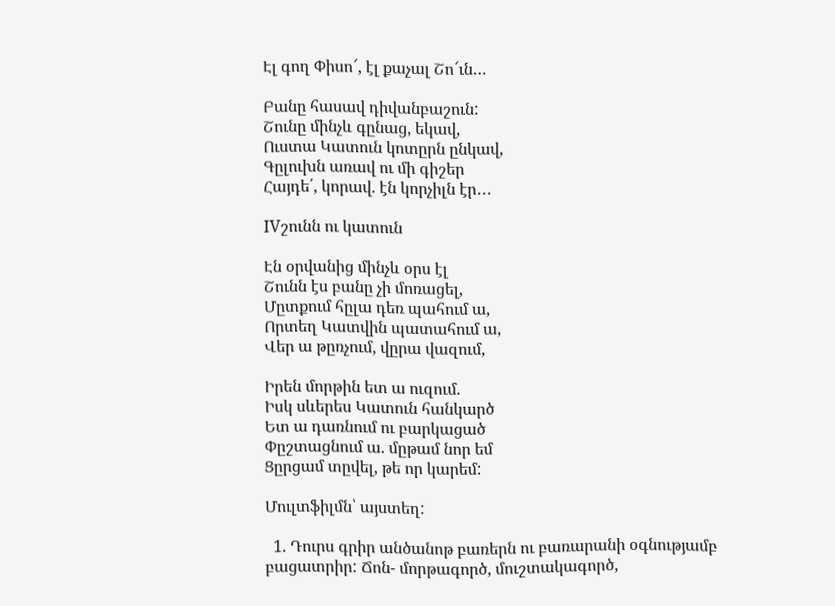Էլ գող Փիսո՜, էլ քաչալ Շո՜ւն…

Բանը հասավ դիվանբաշուն:
Շունը մինչև գընաց, եկավ,
Ուստա Կատուն կոտըրն ընկավ,
Գըլուխն առավ ու մի գիշեր
Հայդե՛, կորավ. էն կորչիլն էր․․․

IVշունն ու կատուն

Էն օրվանից մինչև օրս էլ
Շունն էս բանը չի մոռացել,
Մըտքում հըլա դեռ պահում ա,
Որտեղ Կատվին պատահում ա,
Վեր ա թըռչում, վըրա վազում,

Իրեն մորթին ետ ա ուզում.
Իսկ սևերես Կատուն հանկարծ
Ետ ա դառնում ու բարկացած
Փըշտացնում ա. մըթամ նոր եմ
Ցըրցամ տըվել, թե որ կարեմ:

Մուլտֆիլմն՝ այստեղ:

  1. Դուրս գրիր անծանոթ բառերն ու բառարանի օգնությամբ բացատրիր: Ճոն- մորթագործ, մուշտակագործ,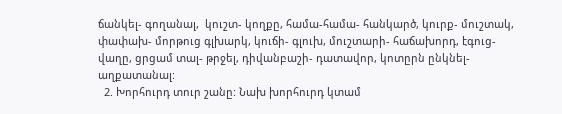ճանկել- գողանալ,  կուշտ- կողքը, համա-համա- հանկարծ, կուրք- մուշտակ, փափախ- մորթուց գլխարկ, կուճի- գլուխ, մուշտարի- հաճախորդ, էգուց- վաղը, ցրցամ տալ- թրջել, դիվանբաշի- դատավոր, կոտըրն ընկնել- աղքատանալ:
  2. Խորհուրդ տուր շանը: Նախ խորհուրդ կտամ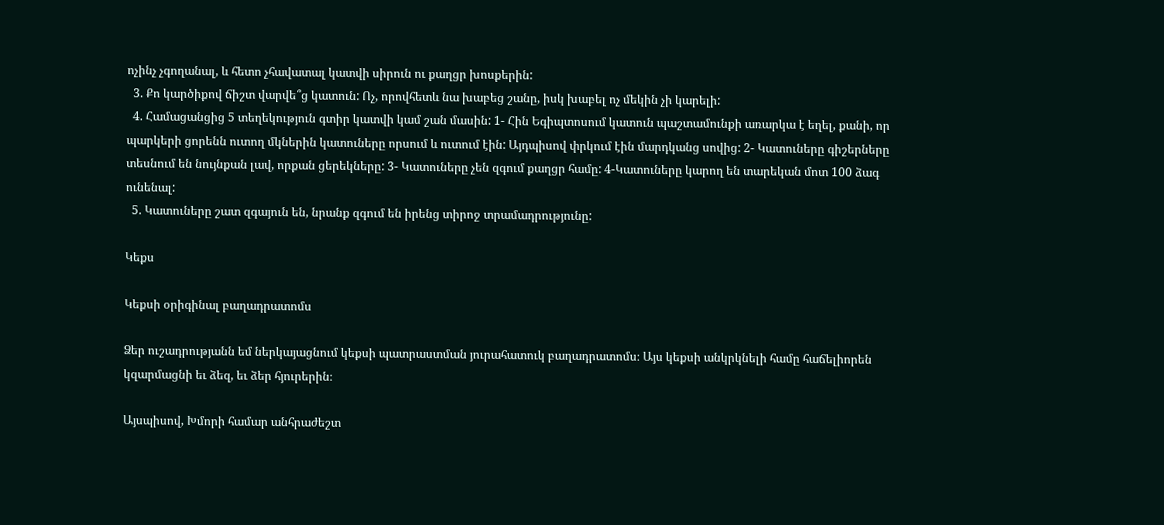ոչինչ չգողանալ, և հետո չհավատալ կատվի սիրուն ու քաղցր խոսքերին:
  3. Քո կարծիքով ճիշտ վարվե՞ց կատուն: Ոչ, որովհետև նա խաբեց շանը, իսկ խաբել ոչ մեկին չի կարելի:
  4. Համացանցից 5 տեղեկություն գտիր կատվի կամ շան մասին: 1- Հին Եգիպտոսում կատուն պաշտամունքի առարկա է եղել, քանի, որ պարկերի ցորենն ուտող մկներին կատուները որսում և ուտում էին: Այդպիսով փրկում էին մարդկանց սովից: 2- Կատուները գիշերները տեսնում են նույնքան լավ, որքան ցերեկները: 3- Կատուները չեն զգում քաղցր համը: 4-Կատուները կարող են տարեկան մոտ 100 ձագ ունենալ:
  5. Կատուները շատ զգայուն են, նրանք զգում են իրենց տիրոջ տրամադրությունը:

Կեքս

Կեքսի օրիգինալ բաղադրատոմս

Ձեր ուշադրությանն եմ ներկայացնում կեքսի պատրաստման յուրահատուկ բաղադրատոմս։ Այս կեքսի անկրկնելի համը հաճելիորեն կզարմացնի եւ ձեզ, եւ ձեր հյուրերին։

Այսպիսով, Խմորի համար անհրաժեշտ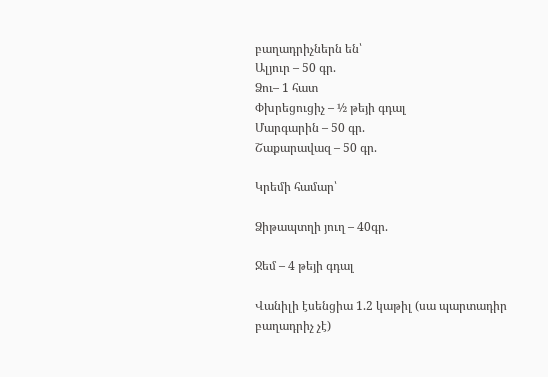բաղադրիչներն են՝
Ալյուր – 50 գր.
Ձու– 1 հատ
Փխրեցուցիչ – ½ թեյի գդալ
Մարգարին – 50 գր.
Շաքարավազ – 50 գր.

Կրեմի համար՝

Ձիթապտղի յուղ – 40գր.

Ջեմ – 4 թեյի գդալ

Վանիլի էսենցիա 1.2 կաթիլ (սա պարտադիր բաղադրիչ չէ)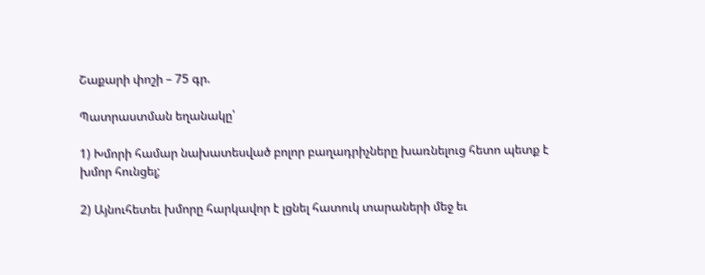Շաքարի փոշի – 75 գր.

Պատրաստման եղանակը՝

1) Խմորի համար նախատեսված բոլոր բաղադրիչները խառնելուց հետո պետք է խմոր հունցել;

2) Այնուհետեւ խմորը հարկավոր է լցնել հատուկ տարաների մեջ եւ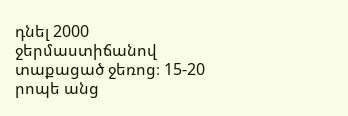դնել 2000 ջերմաստիճանով տաքացած ջեռոց։ 15-20 րոպե անց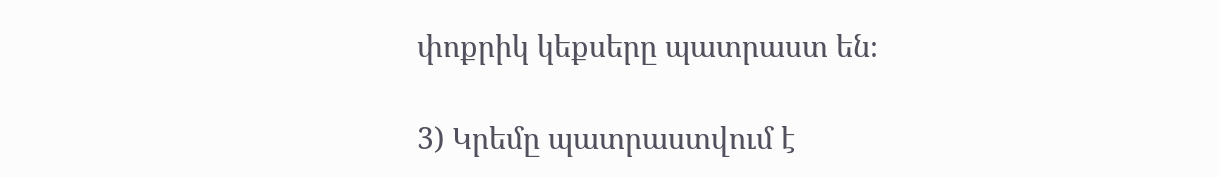փոքրիկ կեքսերը պատրաստ են։

3) Կրեմը պատրաստվում է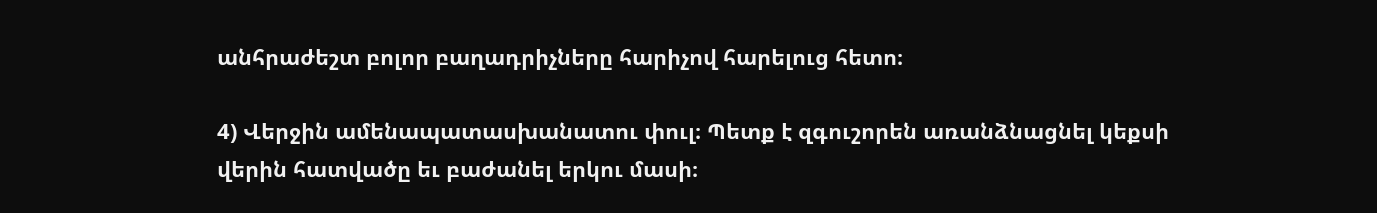անհրաժեշտ բոլոր բաղադրիչները հարիչով հարելուց հետո։

4) Վերջին ամենապատասխանատու փուլ։ Պետք է զգուշորեն առանձնացնել կեքսի վերին հատվածը եւ բաժանել երկու մասի։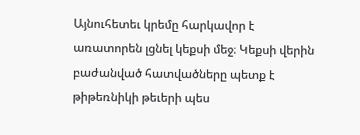Այնուհետեւ կրեմը հարկավոր է
առատորեն լցնել կեքսի մեջ։ Կեքսի վերին բաժանված հատվածները պետք է թիթեռնիկի թեւերի պես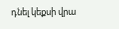դնել կեքսի վրա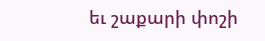եւ շաքարի փոշի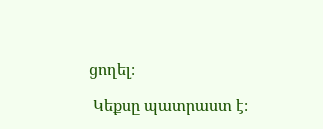ցողել։

 Կեքսը պատրաստ է։